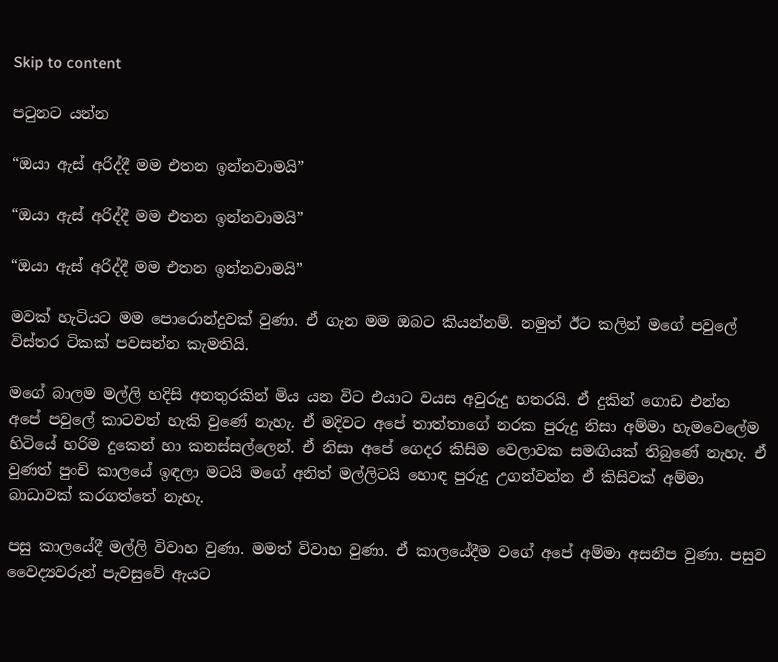Skip to content

පටුනට යන්න

“ඔයා ඇස් අරිද්දී මම එතන ඉන්නවාමයි”

“ඔයා ඇස් අරිද්දී මම එතන ඉන්නවාමයි”

“ඔයා ඇස් අරිද්දී මම එතන ඉන්නවාමයි”

මවක් හැටියට මම පොරොන්දුවක් වුණා. ඒ ගැන මම ඔබට කියන්නම්. නමුත් ඊට කලින් මගේ පවුලේ විස්තර ටිකක් පවසන්න කැමතියි.

මගේ බාලම මල්ලි හදිසි අනතුරකින් මිය යන විට එයාට වයස අවුරුදු හතරයි. ඒ දුකින් ගොඩ එන්න අපේ පවුලේ කාටවත් හැකි වුණේ නැහැ. ඒ මදිවට අපේ තාත්තාගේ නරක පුරුදු නිසා අම්මා හැමවෙලේම හිටියේ හරිම දුකෙන් හා කනස්සල්ලෙන්. ඒ නිසා අපේ ගෙදර කිසිම වෙලාවක සමඟියක් තිබුණේ නැහැ. ඒ වුණත් පුංචි කාලයේ ඉඳලා මටයි මගේ අනිත් මල්ලිටයි හොඳ පුරුදු උගන්වන්න ඒ කිසිවක් අම්මා බාධාවක් කරගත්තේ නැහැ.

පසු කාලයේදී මල්ලි විවාහ වුණා. මමත් විවාහ වුණා. ඒ කාලයේදීම වගේ අපේ අම්මා අසනීප වුණා. පසුව වෛද්‍යවරුන් පැවසුවේ ඇයට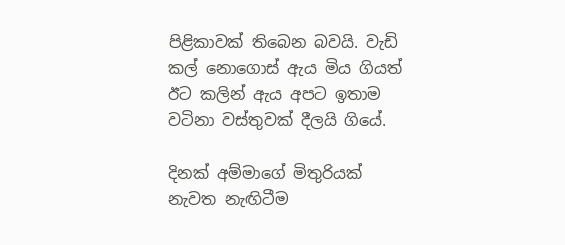පිළිකාවක් තිබෙන බවයි. වැඩි කල් නොගොස් ඇය මිය ගියත් ඊට කලින් ඇය අපට ඉතාම වටිනා වස්තුවක් දීලයි ගියේ.

දිනක් අම්මාගේ මිතුරියක් නැවත නැඟිටීම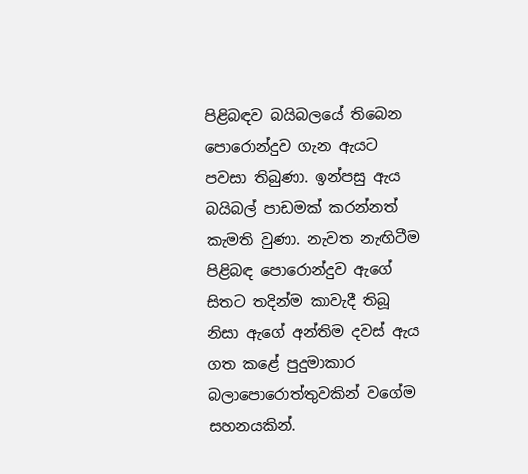පිළිබඳව බයිබලයේ තිබෙන පොරොන්දුව ගැන ඇයට පවසා තිබුණා. ඉන්පසු ඇය බයිබල් පාඩමක් කරන්නත් කැමති වුණා. නැවත නැඟිටීම පිළිබඳ පොරොන්දුව ඇගේ සිතට තදින්ම කාවැදී තිබූ නිසා ඇගේ අන්තිම දවස් ඇය ගත කළේ පුදුමාකාර බලාපොරොත්තුවකින් වගේම සහනයකින්.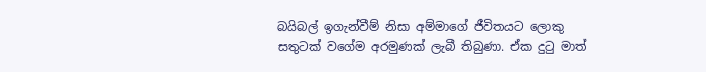බයිබල් ඉගැන්වීම් නිසා අම්මාගේ ජීවිතයට ලොකු සතුටක් වගේම අරමුණක් ලැබී තිබුණා. ඒක දුටු මාත්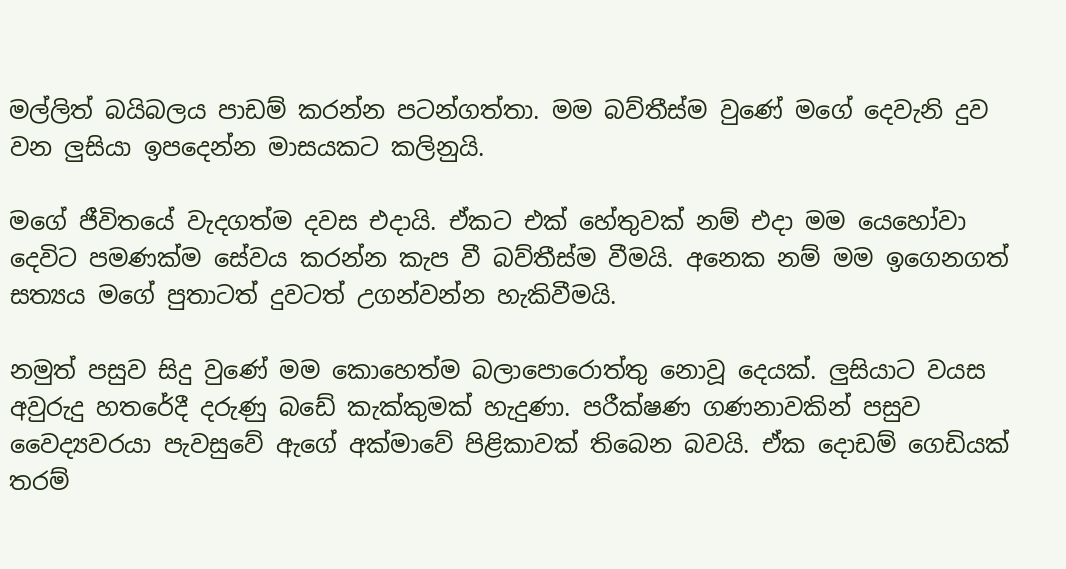මල්ලිත් බයිබලය පාඩම් කරන්න පටන්ගත්තා. මම බව්තීස්ම වුණේ මගේ දෙවැනි දුව වන ලුසියා ඉපදෙන්න මාසයකට කලිනුයි.

මගේ ජීවිතයේ වැදගත්ම දවස එදායි. ඒකට එක් හේතුවක් නම් එදා මම යෙහෝවා දෙවිට පමණක්ම සේවය කරන්න කැප වී බව්තීස්ම වීමයි. අනෙක නම් මම ඉගෙනගත් සත්‍යය මගේ පුතාටත් දුවටත් උගන්වන්න හැකිවීමයි.

නමුත් පසුව සිදු වුණේ මම කොහෙත්ම බලාපොරොත්තු නොවූ දෙයක්. ලුසියාට වයස අවුරුදු හතරේදී දරුණු බඩේ කැක්කුමක් හැදුණා. පරීක්ෂණ ගණනාවකින් පසුව වෛද්‍යවරයා පැවසුවේ ඇගේ අක්මාවේ පිළිකාවක් තිබෙන බවයි. ඒක දොඩම් ගෙඩියක් තරම්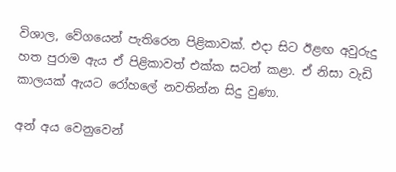විශාල, වේගයෙන් පැතිරෙන පිළිකාවක්. එදා සිට ඊළඟ අවුරුදු හත පුරාම ඇය ඒ පිළිකාවත් එක්ක සටන් කළා. ඒ නිසා වැඩි කාලයක් ඇයට රෝහලේ නවතින්න සිදු වුණා.

අන් අය වෙනුවෙන්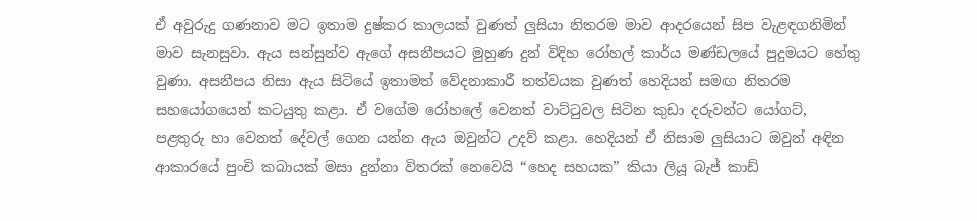ඒ අවුරුදු ගණනාව මට ඉතාම දුෂ්කර කාලයක් වුණත් ලුසියා නිතරම මාව ආදරයෙන් සිප වැළඳගනිමින් මාව සැනසුවා. ඇය සන්සුන්ව ඇගේ අසනීපයට මුහුණ දුන් විදිහ රෝහල් කාර්ය මණ්ඩලයේ පුදුමයට හේතු වුණා. අසනීපය නිසා ඇය සිටියේ ඉතාමත් වේදනාකාරී තත්වයක වුණත් හෙදියන් සමඟ නිතරම සහයෝගයෙන් කටයුතු කළා. ඒ වගේම රෝහලේ වෙනත් වාට්ටුවල සිටින කුඩා දරුවන්ට යෝගට්, පළතුරු හා වෙනත් දේවල් ගෙන යන්න ඇය ඔවුන්ට උදව් කළා. හෙදියන් ඒ නිසාම ලුසියාට ඔවුන් අඳින ආකාරයේ පුංචි කබායක් මසා දුන්නා විතරක් නෙවෙයි “හෙද සහයක” කියා ලියූ බැජ් කාඩ්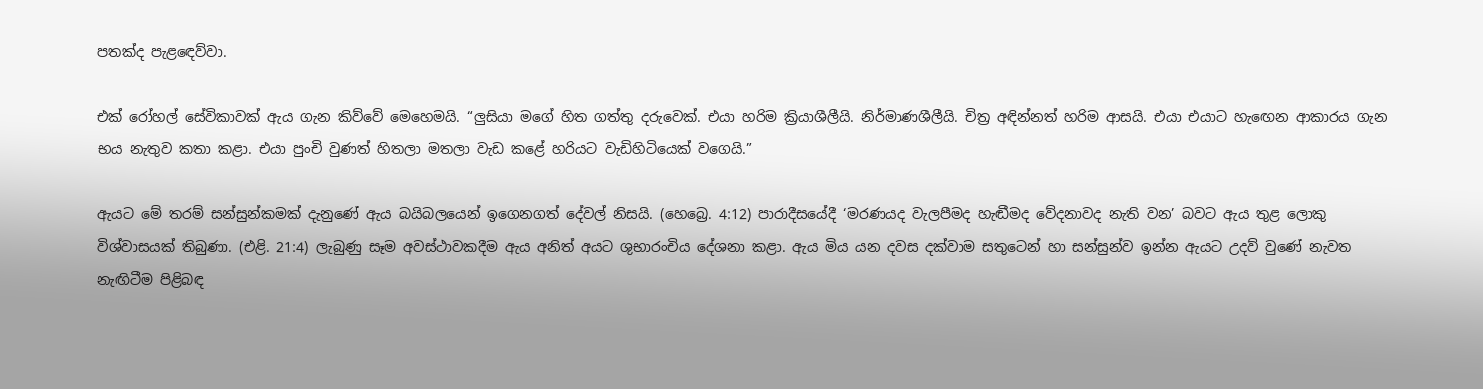පතක්ද පැළඳෙව්වා.

එක් රෝහල් සේවිකාවක් ඇය ගැන කිව්වේ මෙහෙමයි. “ලුසියා මගේ හිත ගත්තු දරුවෙක්. එයා හරිම ක්‍රියාශීලීයි. නිර්මාණශීලීයි. චිත්‍ර අඳින්නත් හරිම ආසයි. එයා එයාට හැඟෙන ආකාරය ගැන භය නැතුව කතා කළා. එයා පුංචි වුණත් හිතලා මතලා වැඩ කළේ හරියට වැඩිහිටියෙක් වගෙයි.”

ඇයට මේ තරම් සන්සුන්කමක් දැනුණේ ඇය බයිබලයෙන් ඉගෙනගත් දේවල් නිසයි. (හෙබ්‍රෙ. 4:12) පාරාදීසයේදී ‘මරණයද වැලපීමද හැඬීමද වේදනාවද නැති වන’ බවට ඇය තුළ ලොකු විශ්වාසයක් තිබුණා. (එළි. 21:4) ලැබුණු සෑම අවස්ථාවකදීම ඇය අනිත් අයට ශුභාරංචිය දේශනා කළා. ඇය මිය යන දවස දක්වාම සතුටෙන් හා සන්සුන්ව ඉන්න ඇයට උදව් වුණේ නැවත නැඟිටීම පිළිබඳ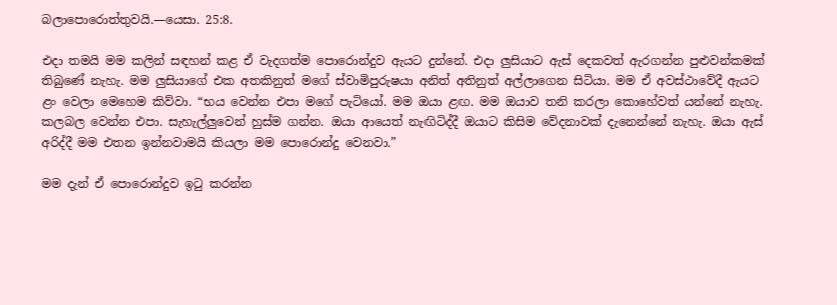බලාපොරොත්තුවයි.—යෙසා. 25:8.

එදා තමයි මම කලින් සඳහන් කළ ඒ වැදගත්ම පොරොන්දුව ඇයට දුන්නේ. එදා ලුසියාට ඇස් දෙකවත් ඇරගන්න පුළුවන්කමක් තිබුණේ නැහැ. මම ලුසියාගේ එක අතකිනුත් මගේ ස්වාමිපුරුෂයා අනිත් අතිනුත් අල්ලාගෙන සිටියා. මම ඒ අවස්ථාවේදී ඇයට ළං වෙලා මෙහෙම කිව්වා. “භය වෙන්න එපා මගේ පැටියෝ. මම ඔයා ළඟ. මම ඔයාව තනි කරලා කොහේවත් යන්නේ නැහැ. කලබල වෙන්න එපා. සැහැල්ලුවෙන් හුස්ම ගන්න. ඔයා ආයෙත් නැඟිටිද්දී ඔයාට කිසිම වේදනාවක් දැනෙන්නේ නැහැ. ඔයා ඇස් අරිද්දී මම එතන ඉන්නවාමයි කියලා මම පොරොන්දු වෙනවා.”

මම දැන් ඒ පොරොන්දුව ඉටු කරන්න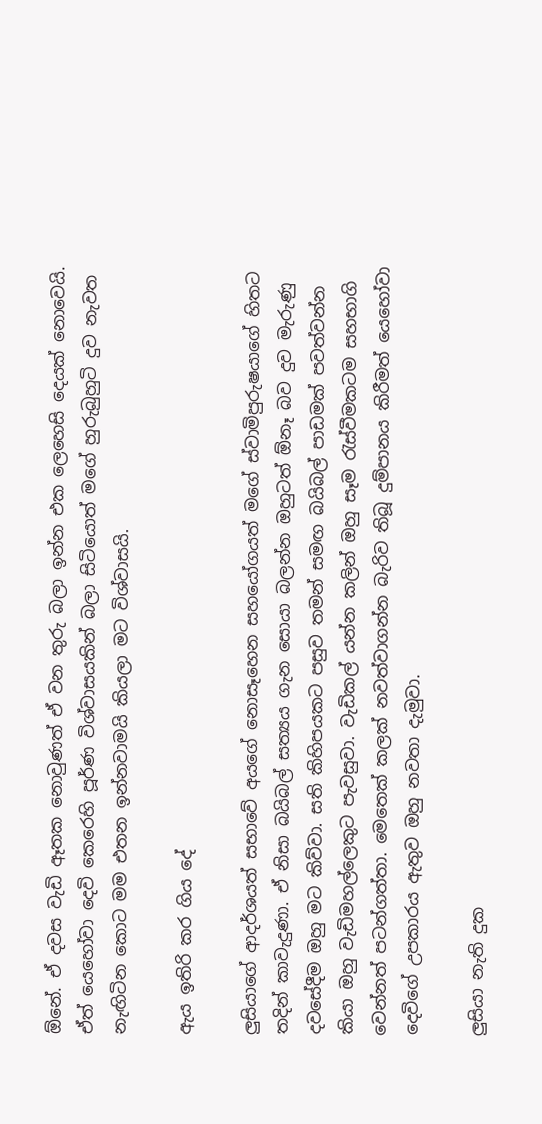ඕනේ. ඒ දවස වැඩි ඈතක නොවුණත් ඒ වන තුරු බලා ඉන්න එක ලෙහෙසි දෙයක් නොවෙයි. ඒත් යෙහෝවා දෙවි කෙරෙහි පූර්ණ විශ්වාසයකින් බලා සිටියොත් මගේ හුරුබුහුටි දුව නැවත නැඟිටින කොට මම එතන ඉන්නවාමයි කියලා මට විශ්වාසයි.

ඇය ඉතිරි කර ගිය දේ

ලුසියාගේ ආදර්ශයත් සභාවේ අයගේ නොසෑහෙන සහයෝගයත් මගේ ස්වාමිපුරුෂයාගේ හිතට තදින් කාවැදුණා. ඒ නිසා බයිබල් සත්‍යය ගැන සොයා බලන්න ඔහුටත් ඕනෑ බව දුව මැරුණු දවසේදීම ඔහු මට කිව්වා. සති කිහිපයකට පසුව තමන් සමඟ බයිබල් පාඩමක් පවත්වන්න කියා ඔහු වැඩිමහල්ලෙකුට පැවසුවා. වැඩිකල් යන්න කලින් ඔහු සෑම රැස්වීමකටම සහභාගි වෙන්නත් පටන්ගත්තා. මෙතෙක් කලක් නවත්වාගන්න බැරිව තිබූ දුම්පානය කිරීමත් යෙහෝවා දෙවිගේ උපකාරය ඇතුව ඔහු නවතා දැමුවා.

ලුසියා නැති දුක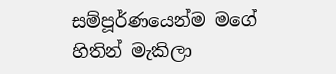සම්පූර්ණයෙන්ම මගේ හිතින් මැකිලා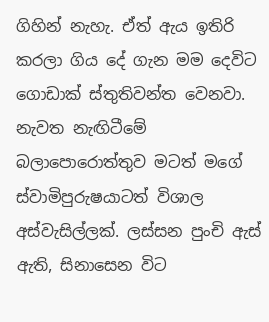ගිහින් නැහැ. ඒත් ඇය ඉතිරි කරලා ගිය දේ ගැන මම දෙවිට ගොඩාක් ස්තුතිවන්ත වෙනවා. නැවත නැඟිටීමේ බලාපොරොත්තුව මටත් මගේ ස්වාමිපුරුෂයාටත් විශාල අස්වැසිල්ලක්. ලස්සන පුංචි ඇස් ඇති, සිනාසෙන විට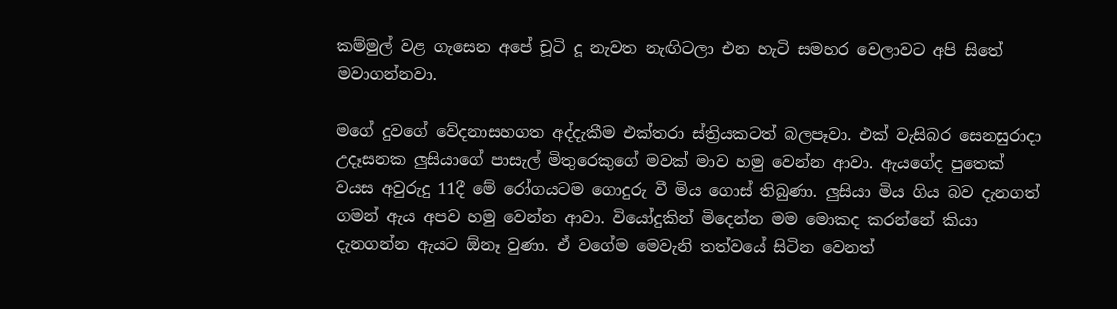කම්මුල් වළ ගැසෙන අපේ චූටි දූ නැවත නැඟිටලා එන හැටි සමහර වෙලාවට අපි සිතේ මවාගන්නවා.

මගේ දුවගේ වේදනාසහගත අද්දැකීම එක්තරා ස්ත්‍රියකටත් බලපෑවා. එක් වැසිබර සෙනසුරාදා උදෑසනක ලුසියාගේ පාසැල් මිතුරෙකුගේ මවක් මාව හමු වෙන්න ආවා. ඇයගේද පුතෙක් වයස අවුරුදු 11දී මේ රෝගයටම ගොදුරු වී මිය ගොස් තිබුණා. ලුසියා මිය ගිය බව දැනගත් ගමන් ඇය අපව හමු වෙන්න ආවා. වියෝදුකින් මිදෙන්න මම මොකද කරන්නේ කියා දැනගන්න ඇයට ඕනෑ වුණා. ඒ වගේම මෙවැනි තත්වයේ සිටින වෙනත්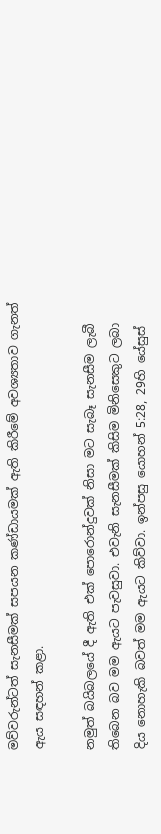මව්වරුන්ටත් සැනසීමක් සපයන කණ්ඩායමක් ඇති කිරීමේ අවශ්‍යතාව ගැනත් ඇය සඳහන් කළා.

නමුත් බයිබලයේ දී ඇති එක් පොරොන්දුවක් නිසා මට සැබෑ සැනසීම ලැබී තිබෙන බව මම ඇයට පැවසුවා. එවැනි සැනසීමක් කිසිම මිනිසෙකුට ලබා දිය නොහැකි බවත් මම ඇයට කිව්වා. ඉන්පසු යොහන් 5:28, 29හි යේසුස්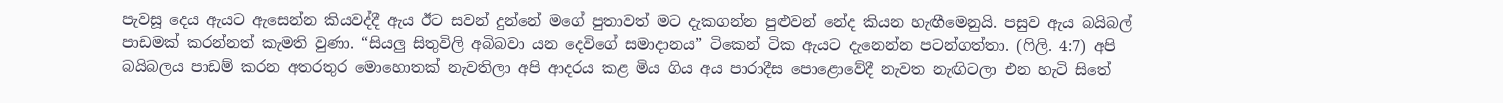පැවසූ දෙය ඇයට ඇසෙන්න කියවද්දී ඇය ඊට සවන් දුන්නේ මගේ පුතාවත් මට දැකගන්න පුළුවන් නේද කියන හැඟීමෙනුයි. පසුව ඇය බයිබල් පාඩමක් කරන්නත් කැමති වුණා. “සියලු සිතුවිලි අබිබවා යන දෙවිගේ සමාදානය” ටිකෙන් ටික ඇයට දැනෙන්න පටන්ගත්තා. (ෆිලි. 4:7) අපි බයිබලය පාඩම් කරන අතරතුර මොහොතක් නැවතිලා අපි ආදරය කළ මිය ගිය අය පාරාදීස පොළොවේදී නැවත නැඟිටලා එන හැටි සිතේ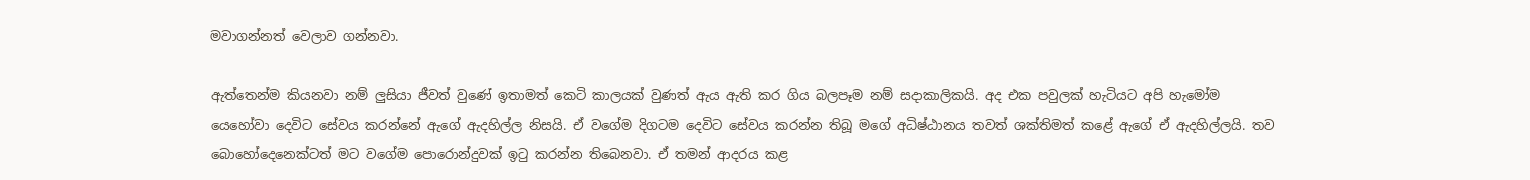මවාගන්නත් වෙලාව ගන්නවා.

ඇත්තෙන්ම කියනවා නම් ලුසියා ජීවත් වුණේ ඉතාමත් කෙටි කාලයක් වුණත් ඇය ඇති කර ගිය බලපෑම නම් සදාකාලිකයි. අද එක පවුලක් හැටියට අපි හැමෝම යෙහෝවා දෙවිට සේවය කරන්නේ ඇගේ ඇදහිල්ල නිසයි. ඒ වගේම දිගටම දෙවිට සේවය කරන්න තිබූ මගේ අධිෂ්ඨානය තවත් ශක්තිමත් කළේ ඇගේ ඒ ඇදහිල්ලයි. තව බොහෝදෙනෙක්ටත් මට වගේම පොරොන්දුවක් ඉටු කරන්න තිබෙනවා. ඒ තමන් ආදරය කළ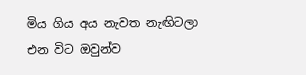මිය ගිය අය නැවත නැඟිටලා එන විට ඔවුන්ව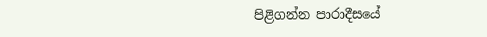පිළිගන්න පාරාදීසයේ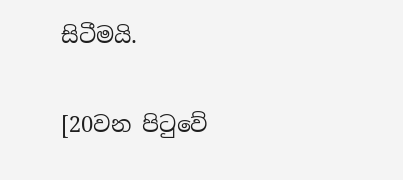සිටීමයි.

[20වන පිටුවේ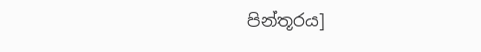පින්තූරය]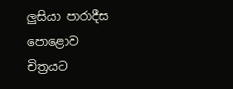ලුසියා පාරාදීස පොළොව චිත්‍රයට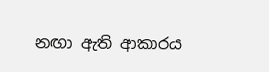නඟා ඇති ආකාරය